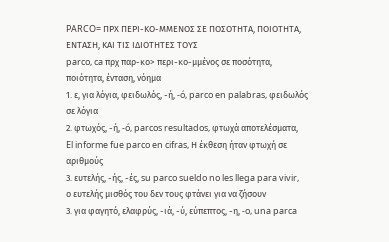PARCO= ΠΡΧ ΠΕΡΙ-ΚΟ-ΜΜΕΝΟΣ ΣΕ ΠΟΣΟΤΗΤΑ, ΠΟΙΟΤΗΤΑ, ΕΝΤΑΣΗ, ΚΑΙ ΤΙΣ ΙΔΙΟΤΗΤΕΣ ΤΟΥΣ
parco, ca πρχ παρ-κο> περι-κο-μμένος σε ποσότητα, ποιότητα, ένταση, νόημα
1. ε, για λόγια, φειδωλός, -ή, -ó, parco en palabras, φειδωλός σε λόγια
2. φτωχός, -ή, -ó, parcos resultados, φτωχά αποτελέσματα,
El informe fue parco en cifras, Η έκθεση ήταν φτωχή σε αριθμούς
3. ευτελής, -ής, -ές, su parco sueldo no les llega para vivir,
ο ευτελής μισθός του δεν τους φτάνει για να ζήσουν
3. για φαγητό, ελαφρύς, -ιά, -ύ, εύπεπτος, -η, -o, una parca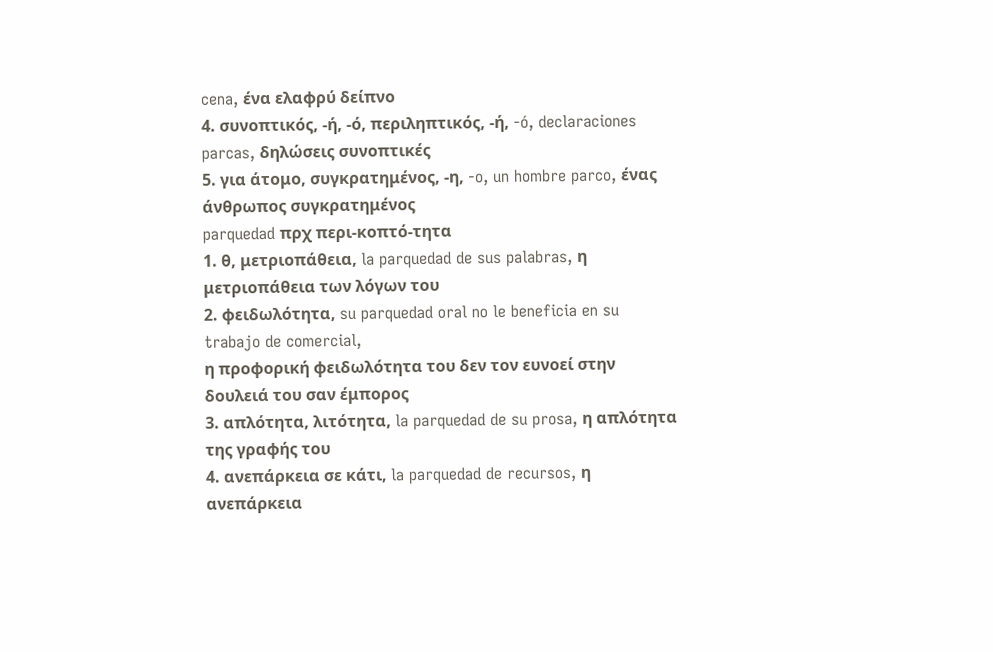cena, ένα ελαφρύ δείπνο
4. συνοπτικός, -ή, -ό, περιληπτικός, -ή, -ó, declaraciones parcas, δηλώσεις συνοπτικές
5. για άτομο, συγκρατημένος, -η, -o, un hombre parco, ένας άνθρωπος συγκρατημένος
parquedad πρχ περι-κοπτό-τητα
1. θ, μετριοπάθεια, la parquedad de sus palabras, η μετριοπάθεια των λόγων του
2. φειδωλότητα, su parquedad oral no le beneficia en su trabajo de comercial,
η προφορική φειδωλότητα του δεν τον ευνοεί στην δουλειά του σαν έμπορος
3. απλότητα, λιτότητα, la parquedad de su prosa, η απλότητα της γραφής του
4. ανεπάρκεια σε κάτι, la parquedad de recursos, η ανεπάρκεια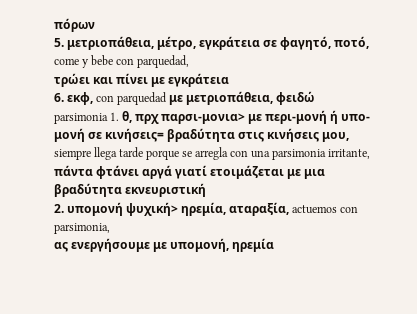πόρων
5. μετριοπάθεια, μέτρο, εγκράτεια σε φαγητό, ποτό, come y bebe con parquedad,
τρώει και πίνει με εγκράτεια
6. εκφ, con parquedad με μετριοπάθεια, φειδώ
parsimonia 1. θ, πρχ παρσι-μονια> με περι-μονή ή υπο-μονή σε κινήσεις= βραδύτητα στις κινήσεις μου, siempre llega tarde porque se arregla con una parsimonia irritante,
πάντα φτάνει αργά γιατί ετοιμάζεται με μια βραδύτητα εκνευριστική
2. υπομονή ψυχική> ηρεμία, αταραξία, actuemos con parsimonia,
ας ενεργήσουμε με υπομονή, ηρεμία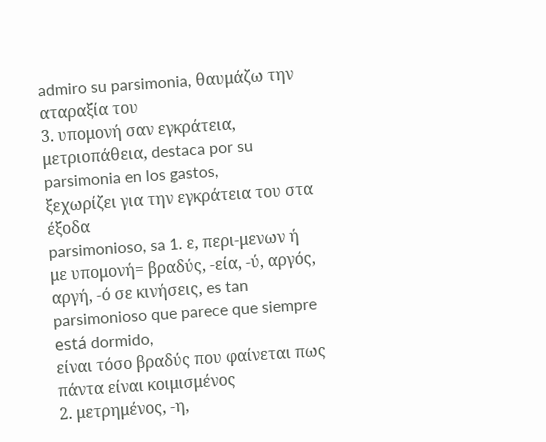admiro su parsimonia, θαυμάζω την αταραξία του
3. υπομονή σαν εγκράτεια, μετριοπάθεια, destaca por su parsimonia en los gastos,
ξεχωρίζει για την εγκράτεια του στα έξοδα
parsimonioso, sa 1. ε, περι-μενων ή με υπομονή= βραδύς, -εία, -ύ, αργός, αργή, -ό σε κινήσεις, es tan parsimonioso que parece que siempre está dormido,
είναι τόσο βραδύς που φαίνεται πως πάντα είναι κοιμισμένος
2. μετρημένος, -η,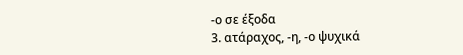-ο σε έξοδα
3. ατάραχος, -η, -ο ψυχικά